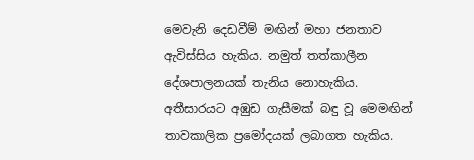මෙවැනි දෙඩවීම් මඟින් මහා ජනතාව ඇවිස්සිය හැකිය. නමුත් තත්කාලීන දේශපාලනයක් තැනිය නොහැකිය. අතීසාරයට අඹුඩ ගැසීමක් බඳු වූ මෙමඟින් තාවකාලික ප්‍රමෝදයක් ලබාගත හැකිය.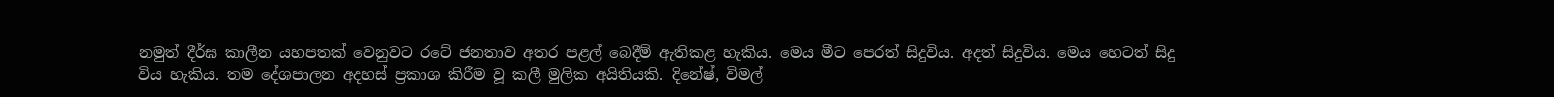නමුත් දීර්ඝ කාලීන යහපතක් වෙනුවට රටේ ජනතාව අතර පළල් බෙදීම් ඇතිකළ හැකිය. මෙය මීට පෙරත් සිදුවිය. අදත් සිදුවිය. මෙය හෙටත් සිදු විය හැකිය. තම දේශපාලන අදහස් ප්‍රකාශ කිරීම වූ කලී මුලික අයිතියකි. දිනේෂ්, විමල්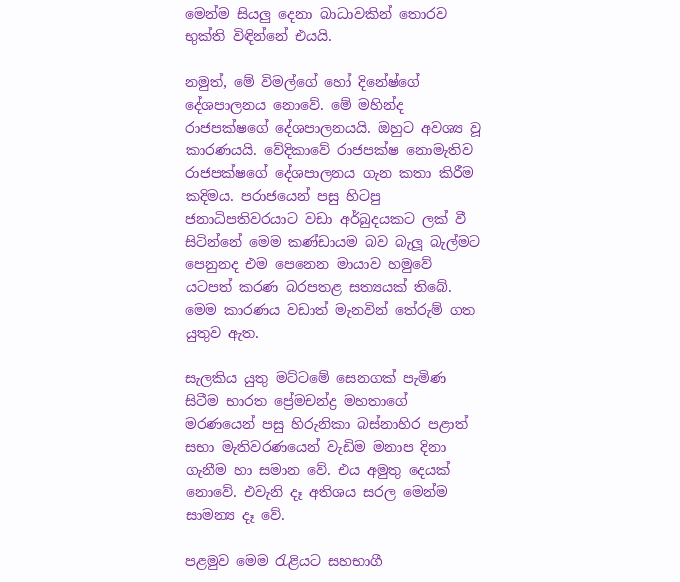මෙන්ම සියලු දෙනා බාධාවකින් තොරව භුක්ති විඳින්නේ එයයි.

නමුත්, මේ විමල්ගේ හෝ දිනේෂ්ගේ දේශපාලනය නොවේ. මේ මහින්ද රාජපක්ෂගේ දේශපාලනයයි. ඔහුට අවශ්‍ය වූ කාරණයයි. වේදිකාවේ රාජපක්ෂ නොමැතිව රාජපක්ෂගේ දේශපාලනය ගැන කතා කිරීම කදිමය. පරාජයෙන් පසු හිටපු ජනාධිපතිවරයාට වඩා අර්බුදයකට ලක් වී සිටින්නේ මෙම කණ්ඩායම බව බැලූ බැල්මට පෙනුනද එම පෙනෙන මායාව හමුවේ යටපත් කරණ බරපතළ සත්‍යයක් තිබේ. මෙම කාරණය වඩාත් මැනවින් තේරුම් ගත යුතුව ඇත.

සැලකිය යුතු මට්ටමේ සෙනගක් පැමිණ සිටීම භාරත ප්‍රේමචන්ද්‍ර මහතාගේ මරණයෙන් පසු හිරුනිකා බස්නාහිර පළාත් සභා මැතිවරණයෙන් වැඩිම මනාප දිනා ගැනීම හා සමාන වේ. එය අමුතු දෙයක් නොවේ. එවැනි දෑ අතිශය සරල මෙන්ම සාමන්‍ය දෑ වේ.

පළමුව මෙම රැළියට සහභාගී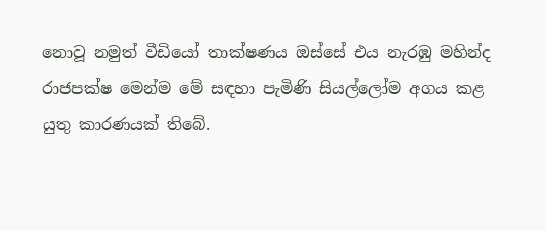නොවූ නමුත් වීඩියෝ තාක්ෂණය ඔස්සේ එය නැරඹු මහින්ද රාජපක්ෂ මෙන්ම මේ සඳහා පැමිණි සියල්ලෝම අගය කළ යුතු කාරණයක් තිබේ.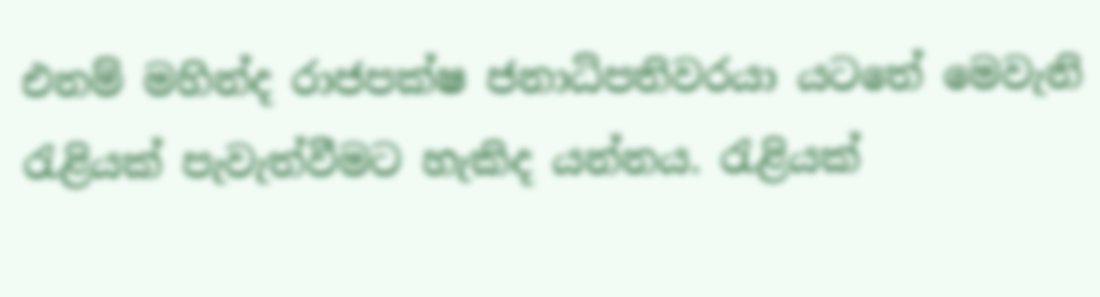එනම් මහින්ද රාජපක්ෂ ජනාධිපතිවරයා යටතේ මෙවැනි රැළියක් පැවැත්වීමට හැකිද යන්නය. රැළියක්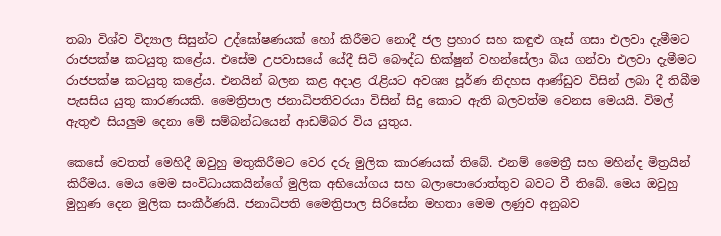තබා විශ්ව විද්‍යාල සිසුන්ට උද්ඝෝෂණයක් හෝ කිරීමට නොදී ජල ප්‍රහාර සහ කඳුළු ගෑස් ගසා එලවා දැමීමට රාජපක්ෂ කටයුතු කළේය. එසේම උපවාසයේ යේදී සිටි බෞද්ධ භික්ෂුන් වහන්සේලා බිය ගන්වා එලවා දැමීමට රාජපක්ෂ කටයුතු කළේය. එනයින් බලන කළ අදාළ රැළියට අවශ්‍ය පූර්ණ නිදහස ආණ්ඩුව විසින් ලබා දී තිබීම පැසසිය යුතු කාරණයකි. මෛත්‍රිපාල ජනාධිපතිවරයා විසින් සිදු කොට ඇති බලවත්ම වෙනස මෙයයි. විමල් ඇතුළු සියලුම දෙනා මේ සම්බන්ධයෙන් ආඩම්බර විය යුතුය.

කෙසේ වෙතත් මෙහිදී ඔවුහු මතුකිරීමට වෙර දරු මුලික කාරණයක් තිබේ. එනම් මෛත්‍රී සහ මහින්ද මිත්‍රයින් කිරීමය. මෙය මෙම සංවිධායකයින්ගේ මුලික අභියෝගය සහ බලාපොරොත්තුව බවට වී තිබේ. මෙය ඔවුහු මුහුණ දෙන මුලික සංකීර්ණයි. ජනාධිපති මෛත්‍රිපාල සිරිසේන මහතා මෙම ලණුව අනුබව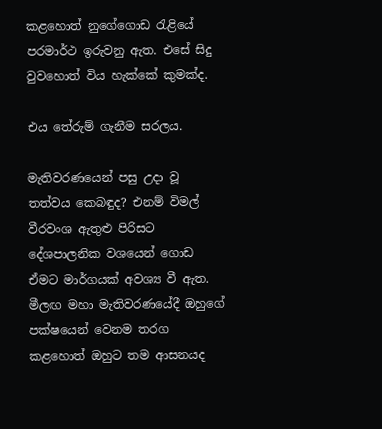කළහොත් නුගේගොඩ රැළියේ පරමාර්ථ ඉරුවනු ඇත. එසේ සිදු වුවහොත් විය හැක්කේ කුමක්ද.

එය තේරුම් ගැනීම සරලය.

මැතිවරණයෙන් පසු උදා වූ තත්වය කෙබඳුද? එනම් විමල් වීරවංශ ඇතුළු පිරිසට දේශපාලනික වශයෙන් ගොඩ ඒමට මාර්ගයක් අවශ්‍ය වී ඇත. මීලඟ මහා මැතිවරණයේදී ඔහුගේ පක්ෂයෙන් වෙනම තරග කළහොත් ඔහුට තම ආසනයද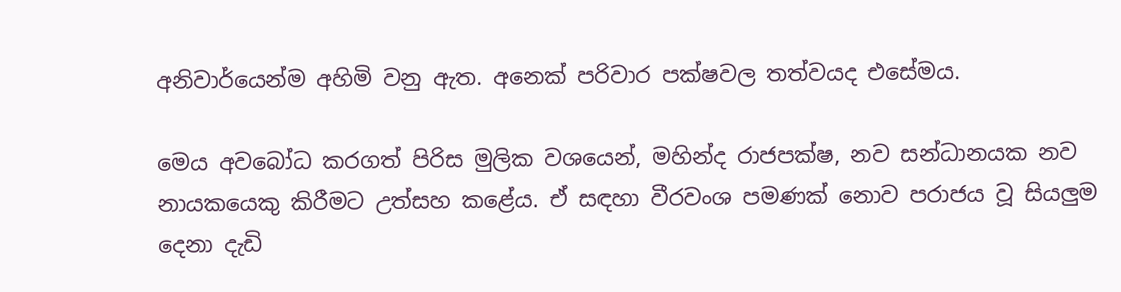අනිවාර්යෙන්ම අහිමි වනු ඇත. අනෙක් පරිවාර පක්ෂවල තත්වයද එසේමය.

මෙය අවබෝධ කරගත් පිරිස මුලික වශයෙන්, මහින්ද රාජපක්ෂ, නව සන්ධානයක නව නායකයෙකු කිරීමට උත්සහ කළේය. ඒ සඳහා වීරවංශ පමණක් නොව පරාජය වූ සියලුම දෙනා දැඩි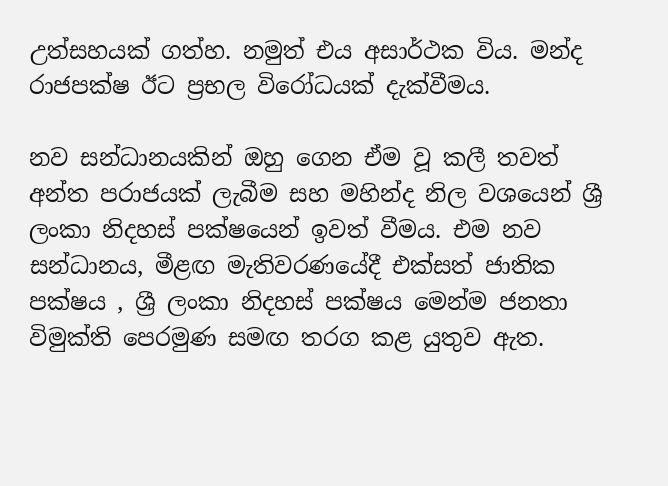උත්සහයක් ගත්හ. නමුත් එය අසාර්ථක විය. මන්ද රාජපක්ෂ ඊට ප්‍රභල විරෝධයක් දැක්වීමය.

නව සන්ධානයකින් ඔහු ගෙන ඒම වූ කලී තවත් අන්ත පරාජයක් ලැබීම සහ මහින්ද නිල වශයෙන් ශ්‍රී ලංකා නිදහස් පක්ෂයෙන් ඉවත් වීමය. එම නව සන්ධානය, මීළඟ මැතිවරණයේදී එක්සත් ජාතික පක්ෂය , ශ්‍රී ලංකා නිදහස් පක්ෂය මෙන්ම ජනතා විමුක්ති පෙරමුණ සමඟ තරග කළ යුතුව ඇත.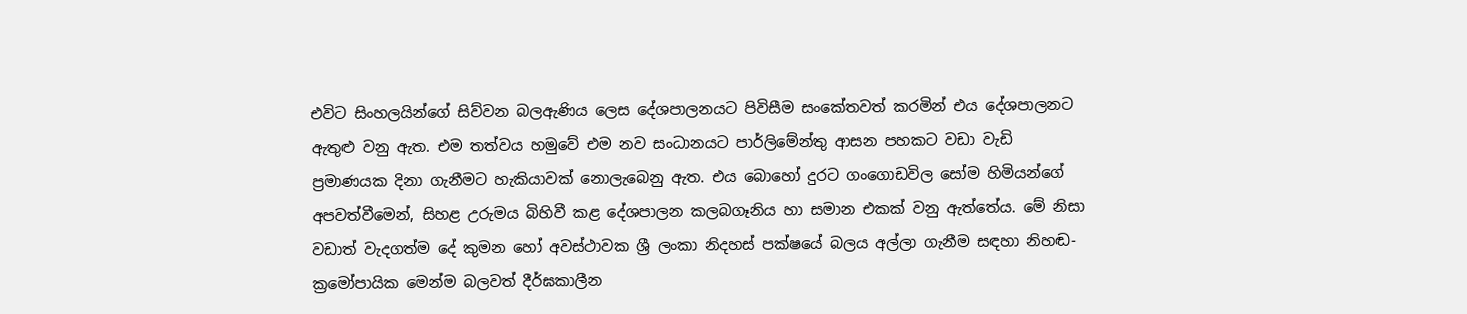එවිට සිංහලයින්ගේ සිව්වන බලඇණිය ලෙස දේශපාලනයට පිවිසීම සංකේතවත් කරමින් එය දේශපාලනට ඇතුළු වනු ඇත. එම තත්වය හමුවේ එම නව සංධානයට පාර්ලිමේන්තු ආසන පහකට වඩා වැඩි ප්‍රමාණයක දිනා ගැනීමට හැකියාවක් නොලැබෙනු ඇත. එය බොහෝ දුරට ගංගොඩවිල සෝම හිමියන්ගේ අපවත්වීමෙන්, සිහළ උරුමය බිහිවී කළ දේශපාලන කලබගෑනිය හා සමාන එකක් වනු ඇත්තේය. මේ නිසා වඩාත් වැදගත්ම දේ කුමන හෝ අවස්ථාවක ශ්‍රී ලංකා නිදහස් පක්ෂයේ බලය අල්ලා ගැනීම සඳහා නිහඬ-ක්‍රමෝපායික මෙන්ම බලවත් දීර්ඝකාලීන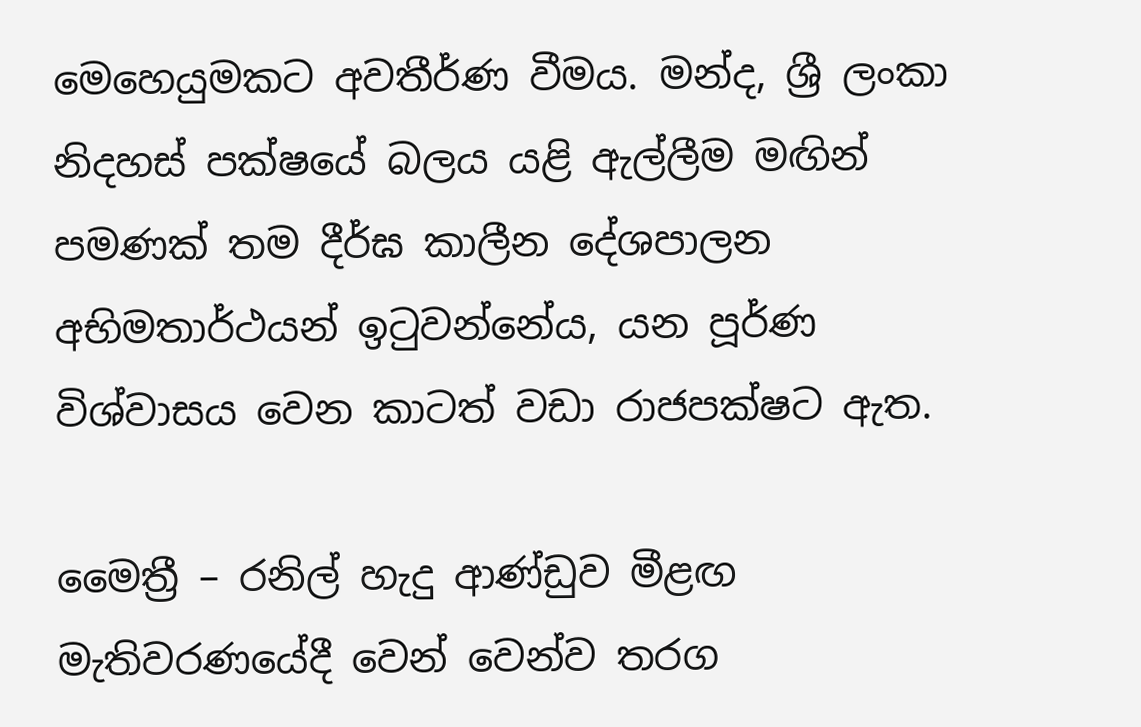මෙහෙයුමකට අවතීර්ණ වීමය. මන්ද, ශ්‍රී ලංකා නිදහස් පක්ෂයේ බලය යළි ඇල්ලීම මඟින් පමණක් තම දීර්ඝ කාලීන දේශපාලන අභිමතාර්ථයන් ඉටුවන්නේය, යන පූර්ණ විශ්වාසය වෙන කාටත් වඩා රාජපක්ෂට ඇත.

මෛත්‍රී – රනිල් හැදු ආණ්ඩුව මීළඟ මැතිවරණයේදී වෙන් වෙන්ව තරග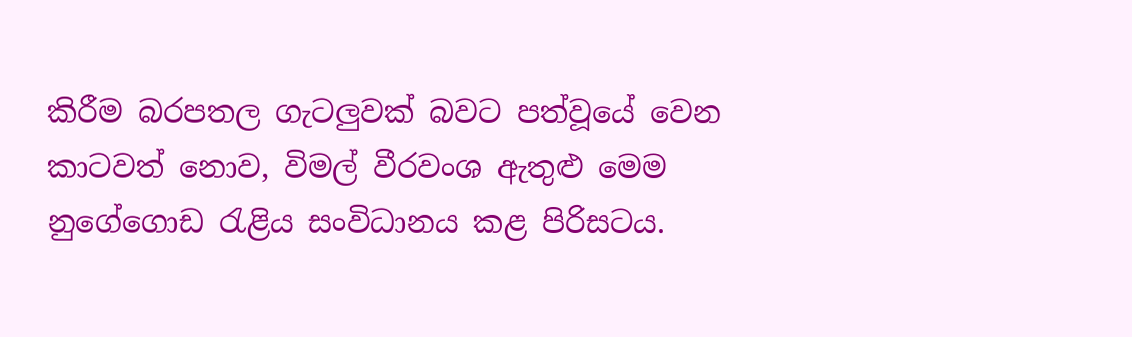කිරීම බරපතල ගැටලුවක් බවට පත්වූයේ වෙන කාටවත් නොව, විමල් වීරවංශ ඇතුළු මෙම නුගේගොඩ රැළිය සංවිධානය කළ පිරිසටය.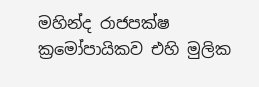මහින්ද රාජපක්ෂ ක්‍රමෝපායිකව එහි මුලික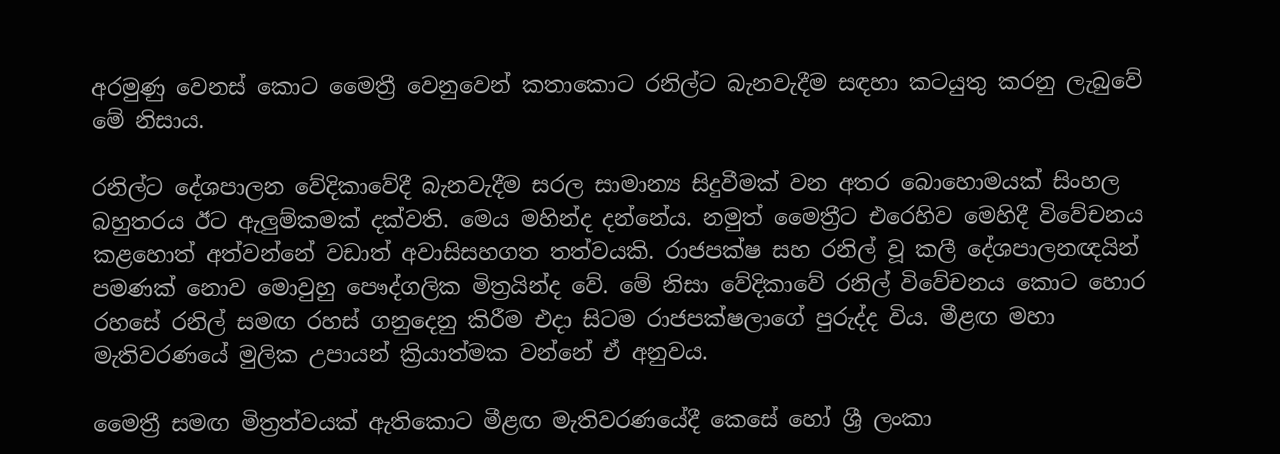අරමුණු වෙනස් කොට මෛත්‍රී වෙනුවෙන් කතාකොට රනිල්ට බැනවැදීම සඳහා කටයුතු කරනු ලැබුවේ මේ නිසාය.

රනිල්ට දේශපාලන වේදිකාවේදී බැනවැදීම සරල සාමාන්‍ය සිදුවීමක් වන අතර බොහොමයක් සිංහල බහුතරය ඊට ඇලුම්කමක් දක්වති. මෙය මහින්ද දන්නේය. නමුත් මෛත්‍රීට එරෙහිව මෙහිදී විවේචනය කළහොත් අත්වන්නේ වඩාත් අවාසිසහගත තත්වයකි. රාජපක්ෂ සහ රනිල් වූ කලී දේශපාලනඥයින් පමණක් නොව මොවුහු පෞද්ගලික මිත්‍රයින්ද වේ. මේ නිසා වේදිකාවේ රනිල් විවේචනය කොට හොර රහසේ රනිල් සමඟ රහස් ගනුදෙනු කිරීම එදා සිටම රාජපක්ෂලාගේ පුරුද්ද විය. මීළඟ මහා මැතිවරණයේ මුලික උපායන් ක්‍රියාත්මක වන්නේ ඒ අනුවය.

මෛත්‍රී සමඟ මිත්‍රත්වයක් ඇතිකොට මීළඟ මැතිවරණයේදී කෙසේ හෝ ශ්‍රී ලංකා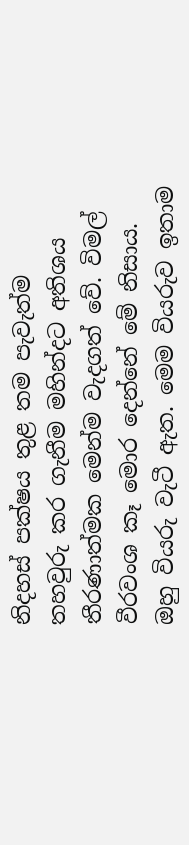නිදහස් පක්ෂය තුළ තම පැවැත්ම තහවුරු කර ගැනීම මහින්දට අතිශය තීරණාත්මක මෙන්ම වැදගත් වේ. විමල් වීරවංශ කෑ මොර දෙන්නේ මේ නිසාය. ඔහු වියරු වැටී ඇත. මෙම වියරුව ඉතාම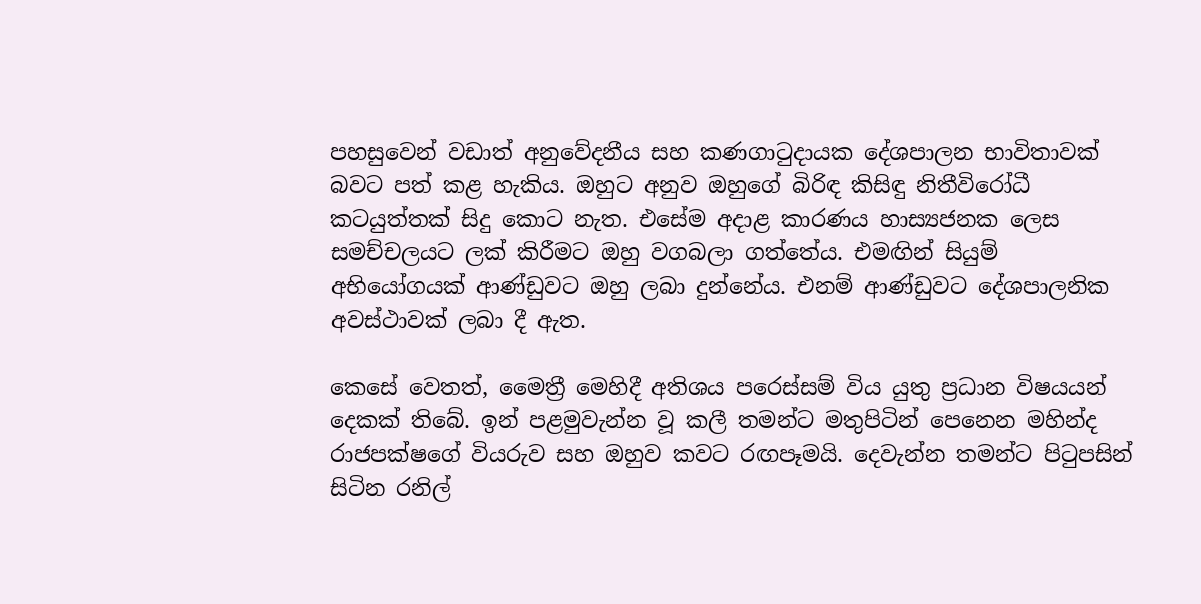පහසුවෙන් වඩාත් අනුවේදනීය සහ කණගාටුදායක දේශපාලන භාවිතාවක් බවට පත් කළ හැකිය. ඔහුට අනුව ඔහුගේ බිරිඳ කිසිඳු නිතීවිරෝධී කටයුත්තක් සිදු කොට නැත. එසේම අදාළ කාරණය හාස්‍යජනක ලෙස සමච්චලයට ලක් කිරීමට ඔහු වගබලා ගත්තේය. එමඟින් සියුම් අභියෝගයක් ආණ්ඩුවට ඔහු ලබා දුන්නේය. එනම් ආණ්ඩුවට දේශපාලනික අවස්ථාවක් ලබා දී ඇත.

කෙසේ වෙතත්, මෛත්‍රී මෙහිදී අතිශය පරෙස්සම් විය යුතු ප්‍රධාන විෂයයන් දෙකක් තිබේ. ඉන් පළමුවැන්න වූ කලී තමන්ට මතුපිටින් පෙනෙන මහින්ද රාජපක්ෂගේ වියරුව සහ ඔහුව කවට රඟපෑමයි. දෙවැන්න තමන්ට පිටුපසින් සිටින රනිල්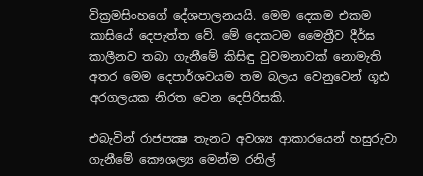වික්‍රමසිංහගේ දේශපාලනයයි. මෙම දෙකම එකම කාසියේ දෙපැත්ත වේ. මේ දෙකටම මෛත්‍රීව දීර්ඝ කාලීනව තබා ගැනීමේ කිසිඳු වුවමනාවක් නොමැති අතර මෙම දෙපාර්ශවයම තම බලය වෙනුවෙන් ගූඪ අරගලයක නිරත වෙන දෙපිරිසකි.

එබැවින් රාජපක්‍ෂ තැනට අවශ්‍ය ආකාරයෙන් හසුරුවා ගැනීමේ කෞශල්‍ය මෙන්ම රනිල්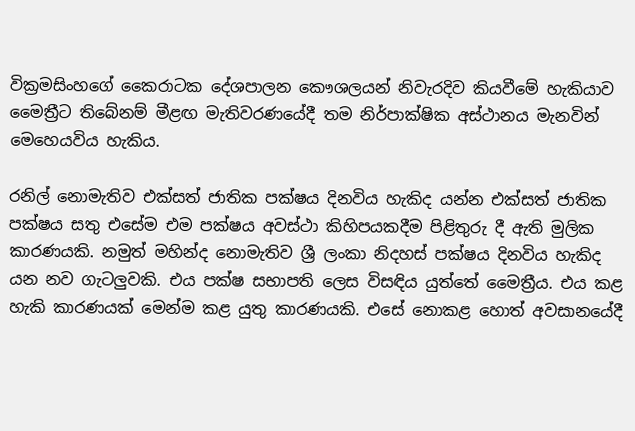වික්‍රමසිංහගේ කෛරාටක දේශපාලන කෞශලයන් නිවැරදිව කියවීමේ හැකියාව මෛත්‍රීට තිබේනම් මීළඟ මැතිවරණයේදී තම නිර්පාක්ෂික අස්ථානය මැනවින් මෙහෙයවිය හැකිය.

රනිල් නොමැතිව එක්සත් ජාතික පක්ෂය දිනවිය හැකිද යන්න එක්සත් ජාතික පක්ෂය සතු එසේම එම පක්ෂය අවස්ථා කිහිපයකදීම පිළිතුරු දී ඇති මුලික කාරණයකි. නමුත් මහින්ද නොමැතිව ශ්‍රී ලංකා නිදහස් පක්ෂය දිනවිය හැකිද යන නව ගැටලුවකි. එය පක්ෂ සභාපති ලෙස විසඳිය යුත්තේ මෛත්‍රීය. එය කළ හැකි කාරණයක් මෙන්ම කළ යුතු කාරණයකි. එසේ නොකළ හොත් අවසානයේදී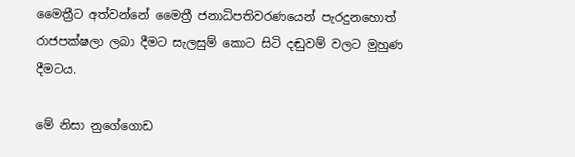මෛත්‍රීට අත්වන්නේ මෛත්‍රී ජනාධිපතිවරණයෙන් පැරදුනහොත් රාජපක්ෂලා ලබා දීමට සැලසුම් කොට සිටි දඬුවම් වලට මුහුණ දීමටය.

මේ නිසා නුගේගොඩ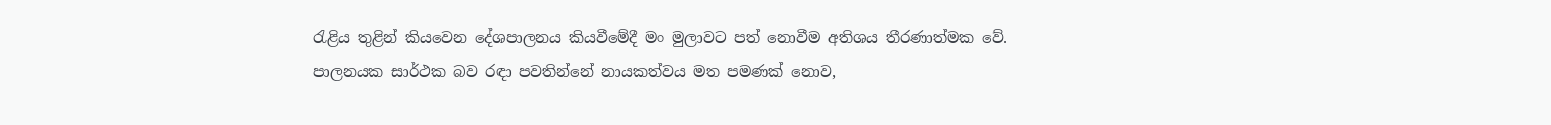රැළිය තුළින් කියවෙන දේශපාලනය කියවීමේදී මං මුලාවට පත් නොවීම අතිශය තීරණාත්මක වේ. පාලනයක සාර්ථක බව රඳා පවතින්නේ නායකත්වය මත පමණක් නොව,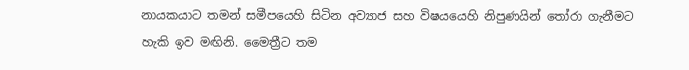නායකයාට තමන් සමීපයෙහි සිටින අව්‍යාජ සහ විෂයයෙහි නිපුණයින් තෝරා ගැනීමට හැකි ඉව මඟිනි. මෛත්‍රීට තම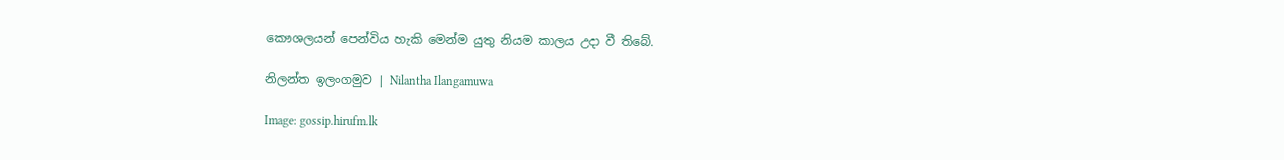කෞශලයන් පෙන්විය හැකි මෙන්ම යුතු නියම කාලය උදා වී තිබේ.

නිලන්ත ඉලංගමුව | Nilantha Ilangamuwa

Image: gossip.hirufm.lk